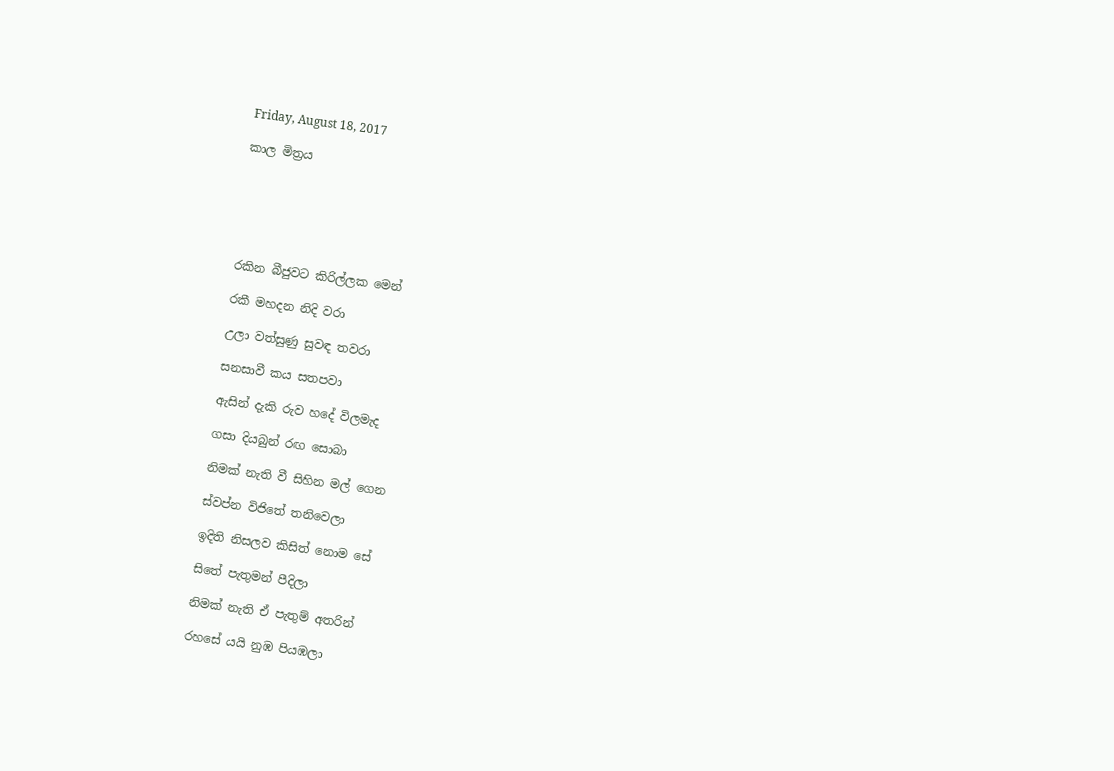Friday, August 18, 2017

කාල මිත්‍රය






රකින බීජුවට කිරිල්ලක මෙන්

රකී මහදන නිදි වරා

උලා වත්සුණු සුවඳ තවරා

සනසාවී කය සතපවා

ඇසින් දැකි රුව හදේ විලමැද

ගසා දියබුන් රඟ සොබා

නිමක් නැති වී සිහින මල් ගෙන

ස්වප්න විජිතේ තනිවෙලා

ඉදිති නිසලව කිසිත් නොම සේ

සිතේ පැතුමන් පීදිලා

නිමක් නැති ඒ පැතුම් අතරින්

රහසේ යයි නුඹ පියඹලා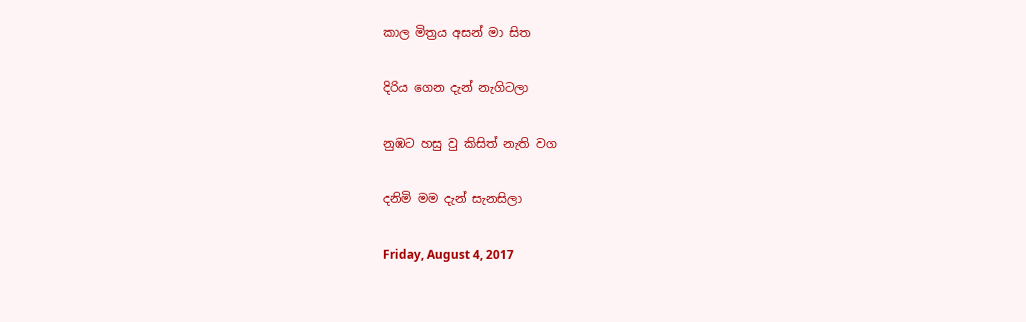කාල මිත්‍රය අසන් මා සිත

දිරිය ගෙන දැන් නැගිටලා

නුඹට හසු වු කිසිත් නැති වග

දනිමි මම දැන් සැනසිලා

Friday, August 4, 2017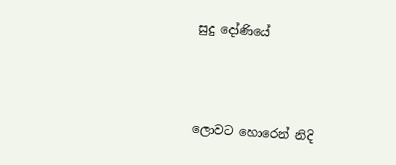සුදු දෝණියේ



ලොවට හොරෙන් නිදි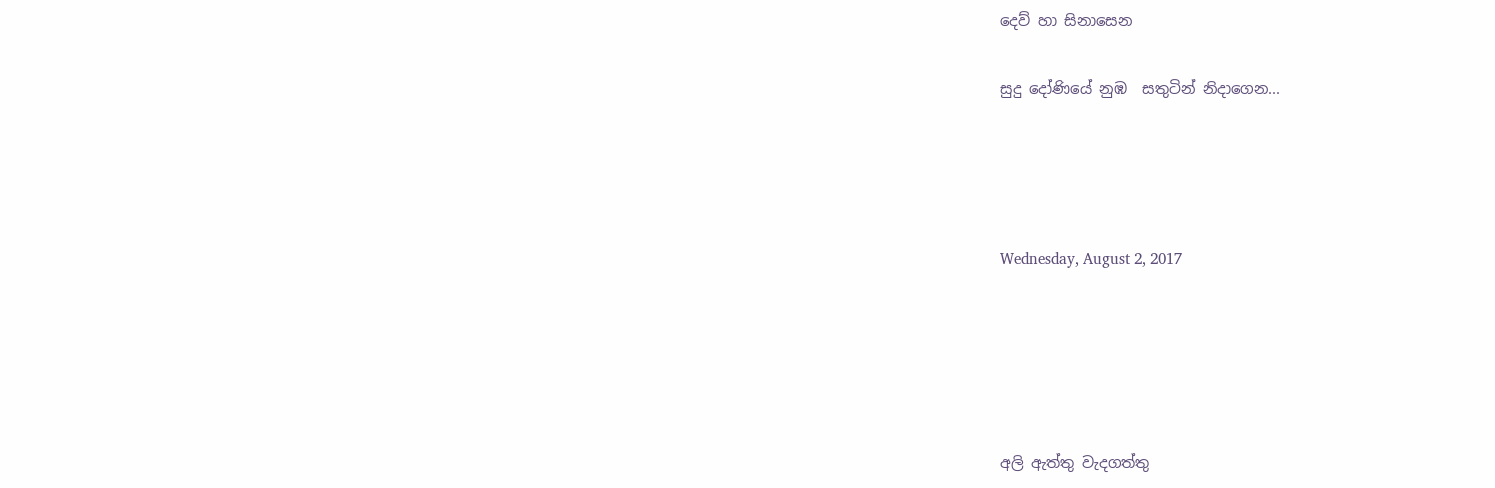දෙව් හා සිනාසෙන

සුදු දෝණියේ නුඹ  සතුටින් නිදාගෙන...




Wednesday, August 2, 2017





අලි ඇත්තු වැදගත්තු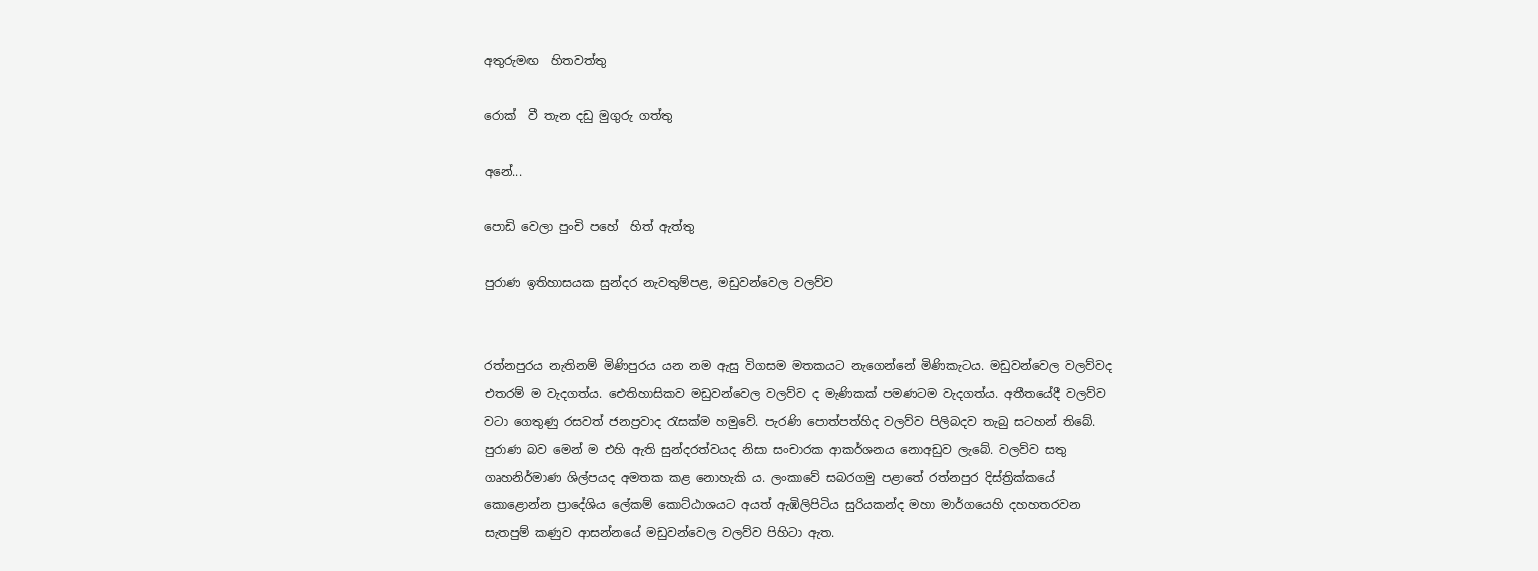අතුරුමඟ  හිතවත්තු

රොක්  වී තැන දඩු මුගුරු ගත්තු

අනේ...

පොඩි වෙලා පුංචි පහේ  හිත් ඇත්තු

පුරාණ ඉතිහාසයක සුන්දර නැවතුම්පළ, මඩුවන්වෙල වලව්ව


රත්නපුරය නැතිනම් මිණිපුරය යන නම ඇසු විගසම මතකයට නැගෙන්නේ මිණිකැටය. මඩුවන්වෙල වලව්වද එතරම් ම වැදගත්ය. ඓතිහාසිකව මඩුවන්වෙල වලව්ව ද මැණිකක් පමණටම වැදගත්ය. අතීතයේදී වලව්ව වටා ගෙතුණු රසවත් ජනප්‍රවාද රැසක්ම හමුවේ. පැරණි පොත්පත්හිද වලව්ව පිලිබදව තැබු සටහන් තිබේ. පුරාණ බව මෙන් ම එහි ඇති සුන්දරත්වයද නිසා සංචාරක ආකර්ශනය නොඅඩුව ලැබේ. වලව්ව සතු ගෘහනිර්මාණ ශිල්පයද අමතක කළ නොහැකි ය. ලංකාවේ සබරගමු පළාතේ රත්නපුර දිස්ත්‍රික්කයේ කොළොන්න ප්‍රාදේශිය ලේකම් කොට්ඨාශයට අයත් ඇඹිලිපිටිය සුරියකන්ද මහා මාර්ගයෙහි දහහතරවන සැතපුම් කණුව ආසන්නයේ මඩුවන්වෙල වලව්ව පිහිටා ඇත.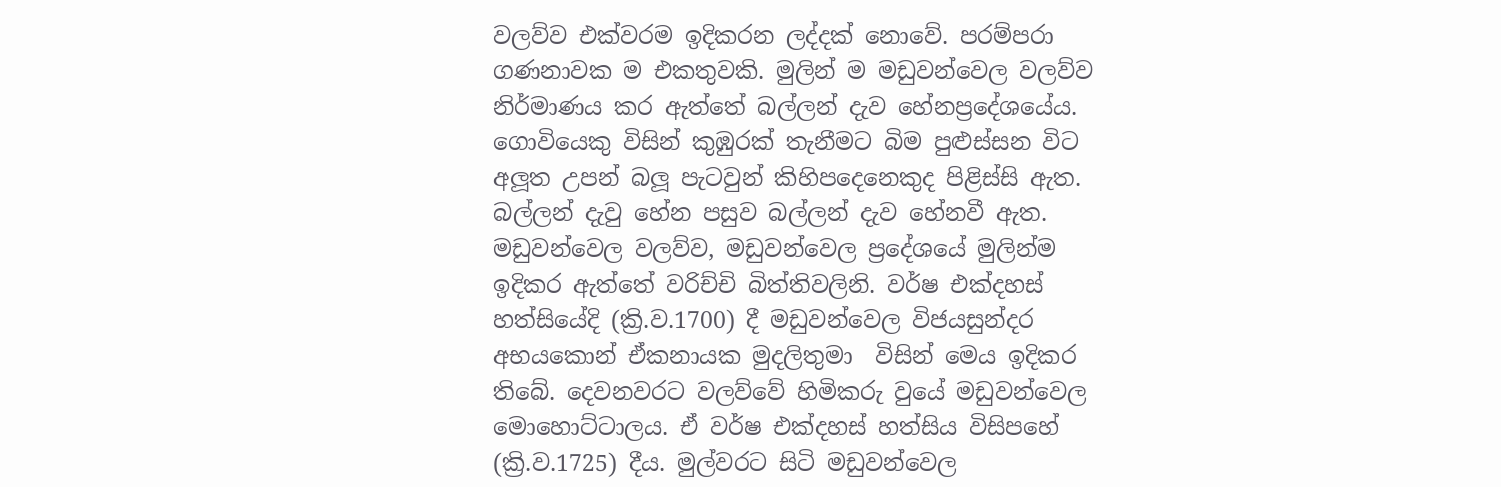වලව්ව එක්වරම ඉදිකරන ලද්දක් නොවේ. පරම්පරා ගණනාවක ම එකතුවකි. මුලින් ම මඩුවන්වෙල වලව්ව නිර්මාණය කර ඇත්තේ බල්ලන් දැව හේනප්‍රදේශයේය. ගොවියෙකු විසින් කුඹුරක් තැනීමට බිම පුළුස්සන විට අලූත උපන් බලූ පැටවුන් කිහිපදෙනෙකුද පිළිස්සි ඇත. බල්ලන් දැවු හේන පසුව බල්ලන් දැව හේනවී ඇත. මඩුවන්වෙල වලව්ව, මඩුවන්වෙල ප්‍රදේශයේ මුලින්ම ඉදිකර ඇත්තේ වරිච්චි බිත්තිවලිනි. වර්ෂ එක්දහස් හත්සියේදි (ක්‍රි.ව.1700) දී මඩුවන්වෙල විජයසුන්දර අභයකොන් ඒකනායක මුදලිතුමා  විසින් මෙය ඉදිකර තිබේ. දෙවනවරට වලව්වේ හිමිකරු වුයේ මඩුවන්වෙල මොහොට්ටාලය. ඒ වර්ෂ එක්දහස් හත්සිය විසිපහේ (ක්‍රි.ව.1725) දීය. මුල්වරට සිටි මඩුවන්වෙල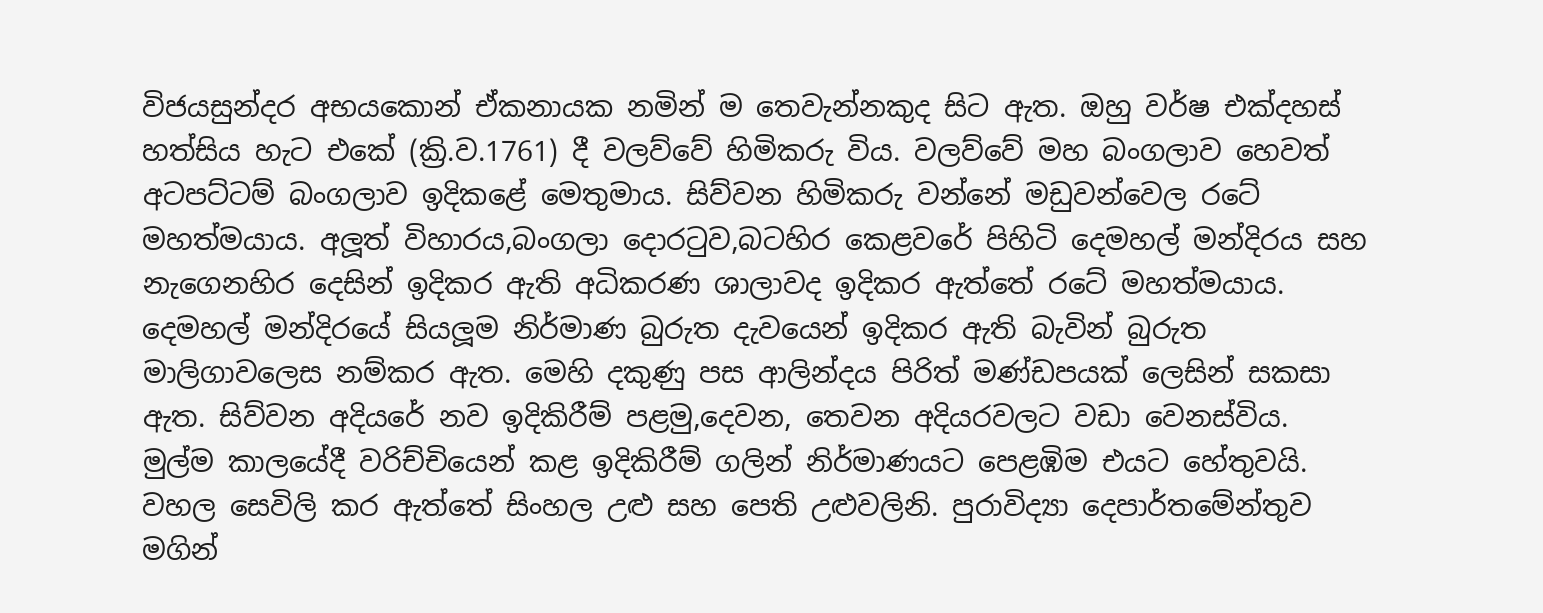විජයසුන්දර අභයකොන් ඒකනායක නමින් ම තෙවැන්නකුද සිට ඇත. ඔහු වර්ෂ එක්දහස් හත්සිය හැට එකේ (ක්‍රි.ව.1761) දී වලව්වේ හිමිකරු විය. වලව්වේ මහ බංගලාව හෙවත් අටපට්ටම් බංගලාව ඉදිකළේ මෙතුමාය. සිව්වන හිමිකරු වන්නේ මඩුවන්වෙල රටේ මහත්මයාය. අලූත් විහාරය,බංගලා දොරටුව,බටහිර කෙළවරේ පිහිටි දෙමහල් මන්දිරය සහ නැගෙනහිර දෙසින් ඉදිකර ඇති අධිකරණ ශාලාවද ඉදිකර ඇත්තේ රටේ මහත්මයාය. දෙමහල් මන්දිරයේ සියලූම නිර්මාණ බුරුත දැවයෙන් ඉදිකර ඇති බැවින් බුරුත මාලිගාවලෙස නම්කර ඇත. මෙහි දකුණු පස ආලින්දය පිරිත් මණ්ඩපයක් ලෙසින් සකසා ඇත. සිව්වන අදියරේ නව ඉදිකිරීම් පළමු,දෙවන, තෙවන අදියරවලට වඩා වෙනස්විය. මුල්ම කාලයේදී වරිච්චියෙන් කළ ඉදිකිරීම් ගලින් නිර්මාණයට පෙළඹිම එයට හේතුවයි. වහල සෙවිලි කර ඇත්තේ සිංහල උළු සහ පෙති උළුවලිනි. පුරාවිද්‍යා දෙපාර්තමේන්තුව මගින්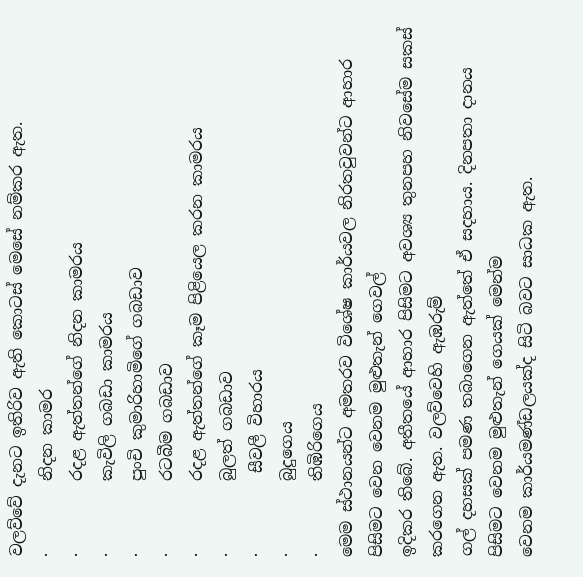වලව්වේ දැනට ඉතිරිව ඇති කොටස් මෙසේ නම්කර ඇත.
·         නිදන කාමර
·         රදළ ඇත්තන්ගේ නිදන කාමරය
·         කැවිලි ගබඩා කාමරය
·         පුංචි කුමාරිහාමිගේ ගබඩාව
·         රටබීම ගබඩාව
·         රදළ ඇත්තන්ගේ කෑම පිළියෙල කරන කාමරය
·         බුලත් ගබඩාව
·          සීවලී විහාරය
·         බුදුගෙය
·         තිඹිරිගෙය
මෙම ස්ථානයන්ට අමතරව විශේෂ කාර්යවල නිරතවුවන්ට ආහාර පිසිමට වෙන වෙනම මුළුතැන් ගෙවල්
ඉදිකර තිබේ. අතීතයේ ආහාර පිසිමට අවශ්‍ය තුනපහ නිවසේම සකස් කරගෙන ඇත. වලව්වෙහි ඇඹරුම්
ගල් දහසක් පමණ තබාගෙන ඇත්තේ ඒ සදහාය. දිනපතා දානය පිසිමට වෙනම මුළුතැන් ගෙයක් මෙන්ම
වෙනම කාර්යමණ්ඩලයක්ද සිටි බවට සාධක ඇත.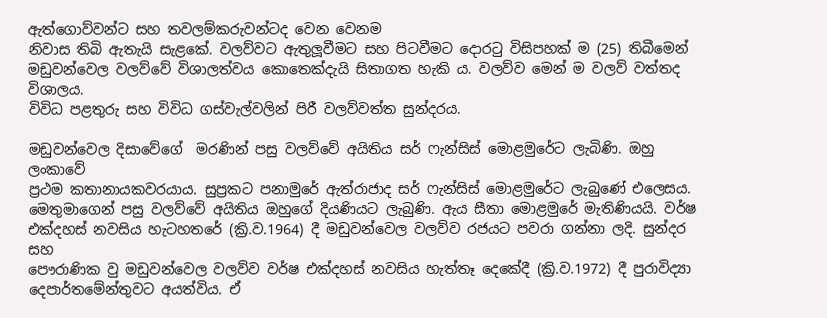ඇත්ගොව්වන්ට සහ තවලම්කරුවන්ටද වෙන වෙනම
නිවාස තිබි ඇතැයි සැළකේ. වලව්වට ඇතුලූවීමට සහ පිටවීමට දොරටු විසිපහක් ම (25) තිබීමෙන්
මඩුවන්වෙල වලව්වේ විශාලත්වය කොතෙක්දැයි සිතාගත හැකි ය. වලව්ව මෙන් ම වලව් වත්තද විශාලය.
විවිධ පළතුරු සහ විවිධ ගස්වැල්වලින් පිරී වලව්වත්ත සුන්දරය.

මඩුවන්වෙල දිසාවේගේ  මරණින් පසු වලව්වේ අයිතිය සර් ෆැන්සිස් මොළමුරේට ලැබිණි. ඔහු ලංකාවේ
ප්‍රථම කතානායකවරයාය. සුප්‍රකට පනාමුරේ ඇත්රාජාද සර් ෆැන්සිස් මොළමුරේට ලැබුණේ එලෙසය.
මෙතුමාගෙන් පසු වලව්වේ අයිතිය ඔහුගේ දියණියට ලැබුණි. ඇය සීතා මොළමුරේ මැතිණියයි. වර්ෂ
එක්දහස් නවසිය හැටහතරේ (ක්‍රි.ව.1964) දී මඩුවන්වෙල වලව්ව රජයට පවරා ගන්නා ලදි. සුන්දර සහ
පෞරාණික වු මඩුවන්වෙල වලව්ව වර්ෂ එක්දහස් නවසිය හැත්තෑ දෙකේදී (ක්‍රි.ව.1972) දී පුරාවිද්‍යා
දෙපාර්තමේන්තුවට අයත්විය. ඒ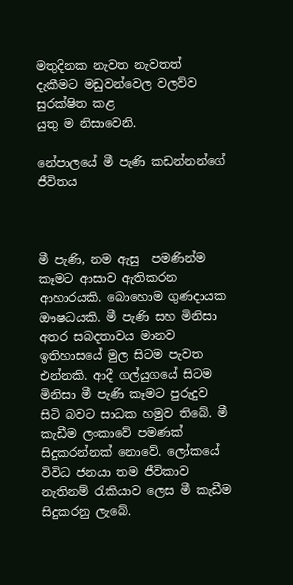මතුදිනක නැවත නැවතත් දැකීමට මඩුවන්වෙල වලව්ව සුරක්ෂිත කළ
යුතු ම නිසාවෙනි.

නේපාලයේ මී පැණි කඩන්නන්ගේ ජීවිතය



මී පැණි, නම ඇසු  පමණින්ම කෑමට ආසාව ඇතිකරන ආහාරයකි. බොහොම ගුණදායක ඖෂධයකි. මී පැණි සහ මිනිසා අතර සබදතාවය මානව ඉතිහාසයේ මුල සිටම පැවත එන්නකි. ආදී ගල්යුගයේ සිටම මිනිසා මී පැණි කෑමට පුරුදුව සිටි බවට සාධක හමුව තිබේ. මී කැඩීම ලංකාවේ පමණක් සිදුකරන්නක් නොවේ. ලෝකයේ විවිධ ජනයා තම ජීවිකාව නැතිනම් රැකියාව ලෙස මී කැඩීම සිදුකරනු ලැබේ.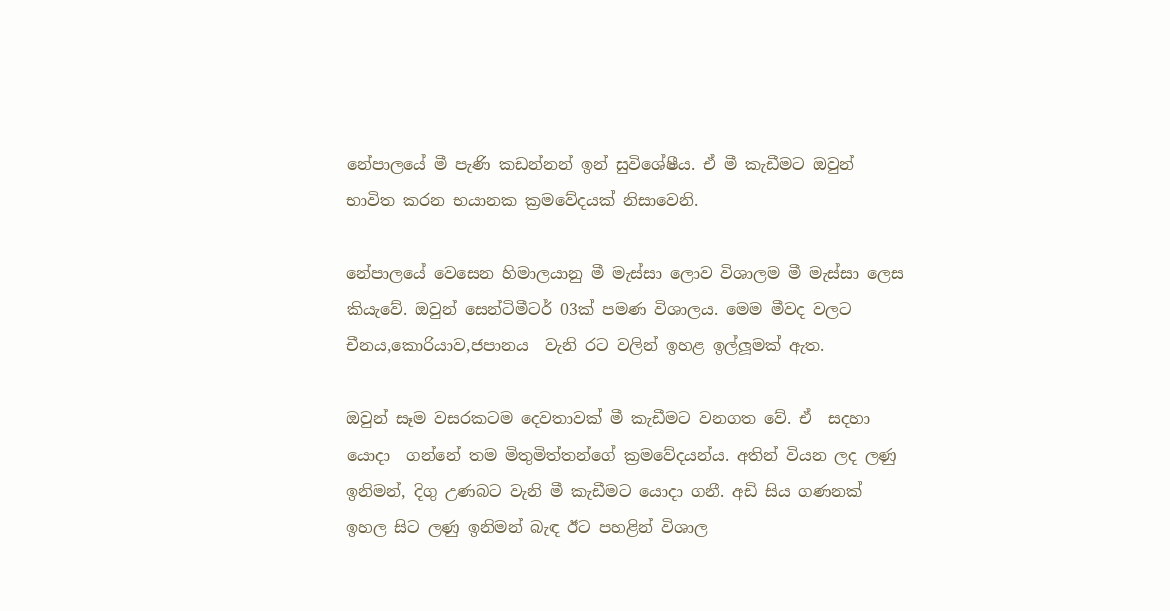නේපාලයේ මී පැණි කඩන්නන් ඉන් සුවිශේෂීය. ඒ මී කැඩීමට ඔවුන් භාවිත කරන භයානක ක්‍රමවේදයක් නිසාවෙනි.

නේපාලයේ වෙසෙන හිමාලයානු මී මැස්සා ලොව විශාලම මී මැස්සා ලෙස කියැවේ. ඔවුන් සෙන්ටිමීටර් 03ක් පමණ විශාලය. මෙම මීවද වලට චීනය,කොරියාව,ජපානය  වැනි රට වලින් ඉහළ ඉල්ලූමක් ඇත.

ඔවුන් සෑම වසරකටම දෙවතාවක් මී කැඩීමට වනගත වේ. ඒ  සදහා යොදා  ගන්නේ තම මිතුමිත්තන්ගේ ක්‍රමවේදයන්ය. අතින් වියන ලද ලණු ඉනිමන්, දිගු උණබට වැනි මී කැඩීමට යොදා ගනී. අඩි සිය ගණනක් ඉහල සිට ලණු ඉනිමන් බැඳ ඊට පහළින් විශාල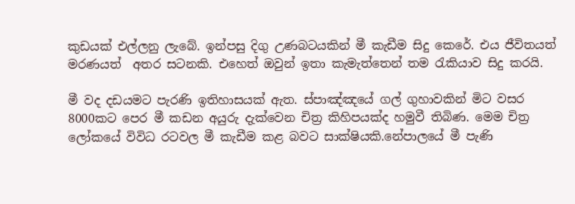කුඩයක් එල්ලනු ලැබේ. ඉන්පසු දිගු උණබටයකින් මී කැඩීම සිදු කෙරේ. එය ජීවිතයත් මරණයත්  අතර සටනකි. එහෙත් ඔවුන් ඉතා කැමැත්තෙන් තම රැකියාව සිදු කරයි.

මී වද දඩයමට පැරණි ඉතිහාසයක් ඇත. ස්පාඤ්ඤයේ ගල් ගුහාවකින් මිට වසර 8000කට පෙර මී කඩන අයුරු දැක්වෙන චිත්‍ර කිහිපයක්ද හමුවී තිබිණ. මෙම චිත්‍ර ලෝකයේ විවිධ රටවල මී කැඩීම කළ බවට සාක්ෂියකි.නේපාලයේ මී පැණි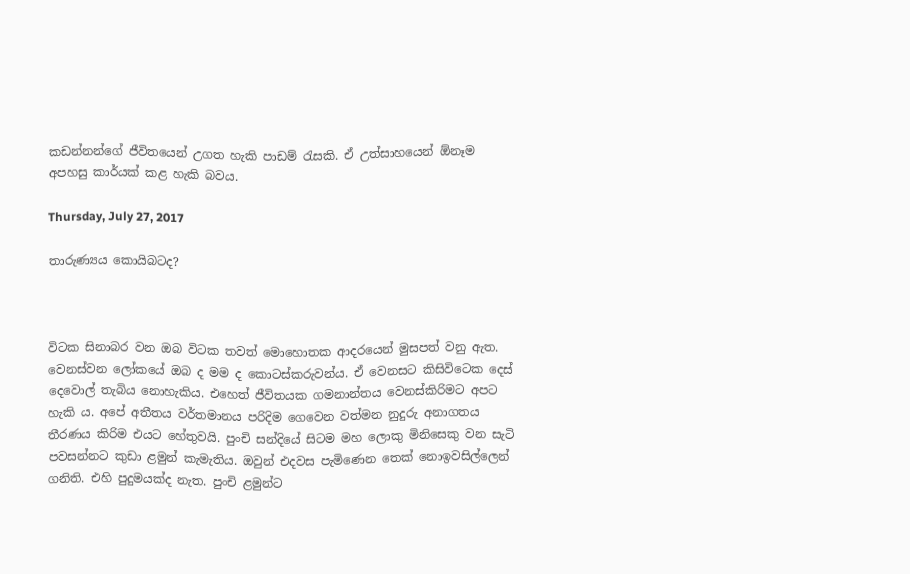කඩන්නන්ගේ ජීවිතයෙන් උගත හැකි පාඩම් රැසකි. ඒ උත්සාහයෙන් ඕනෑම අපහසු කාර්යක් කළ හැකි බවය.

Thursday, July 27, 2017

තාරුණ්‍යය කොයිබටද?



විටක සිනාබර වන ඔබ විටක තවත් මොහොතක ආදරයෙන් මුසපත් වනු ඇත. වෙනස්වන ලෝකයේ ඔබ ද මම ද කොටස්කරුවන්ය. ඒ වෙනසට කිසිවිටෙක දෙස් දෙවොල් තැබිය නොහැකිය. එහෙත් ජීවිතයක ගමනාන්තය වෙනස්කිරිමට අපට හැකි ය. අපේ අතීතය වර්තමානය පරිදිම ගෙවෙන වත්මන නුදුරු අනාගතය තීරණය කිරිම එයට හේතුවයි. පුංචි සන්දියේ සිටම මහ ලොකු මිනිසෙකු වන සැටි පවසන්නට කුඩා ළමුන් කැමැතිය. ඔවුන් එදවස පැමිණෙන තෙක් නොඉවසිල්ලෙන් ගනිති. එහි පුදුමයක්ද නැත. පුංචි ළමුන්ට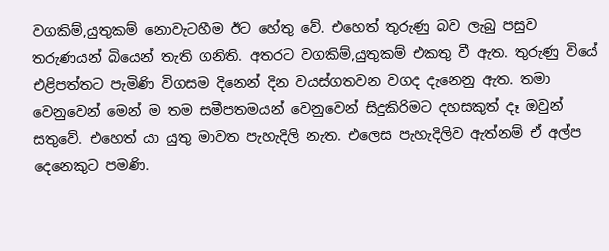වගකිම්,යුතුකම් නොවැටහීම ඊට හේතු වේ. එහෙත් තුරුණු බව ලැබු පසුව තරුණයන් බියෙන් තැති ගනිති. අතරට වගකිම්,යුතුකම් එකතු වී ඇත. තුරුණු වියේ එළිපත්තට පැමිණි විගසම දිනෙන් දින වයස්ගතවන වගද දැනෙනු ඇත. තමා වෙනුවෙන් මෙන් ම තම සමීපතමයන් වෙනුවෙන් සිදුකිරිමට දහසකුත් දෑ ඔවුන් සතුවේ. එහෙත් යා යුතු මාවත පැහැදිලි නැත. එලෙස පැහැදිලිව ඇත්නම් ඒ අල්ප දෙනෙකුට පමණි.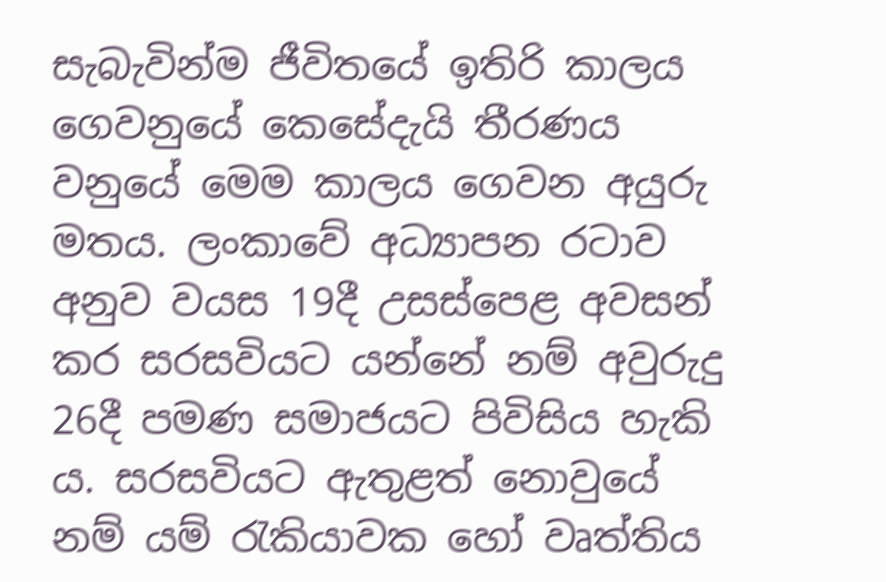සැබැවින්ම ජීවිතයේ ඉතිරි කාලය ගෙවනුයේ කෙසේදැයි තීරණය වනුයේ මෙම කාලය ගෙවන අයුරු මතය. ලංකාවේ අධ්‍යාපන රටාව අනුව වයස 19දී උසස්පෙළ අවසන් කර සරසවියට යන්නේ නම් අවුරුදු 26දී පමණ සමාජයට පිවිසිය හැකි ය. සරසවියට ඇතුළත් නොවුයේ නම් යම් රැකියාවක හෝ වෘත්තිය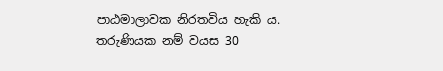පාඨමාලාවක නිරතවිය හැකි ය. තරුණියක නම් වයස 30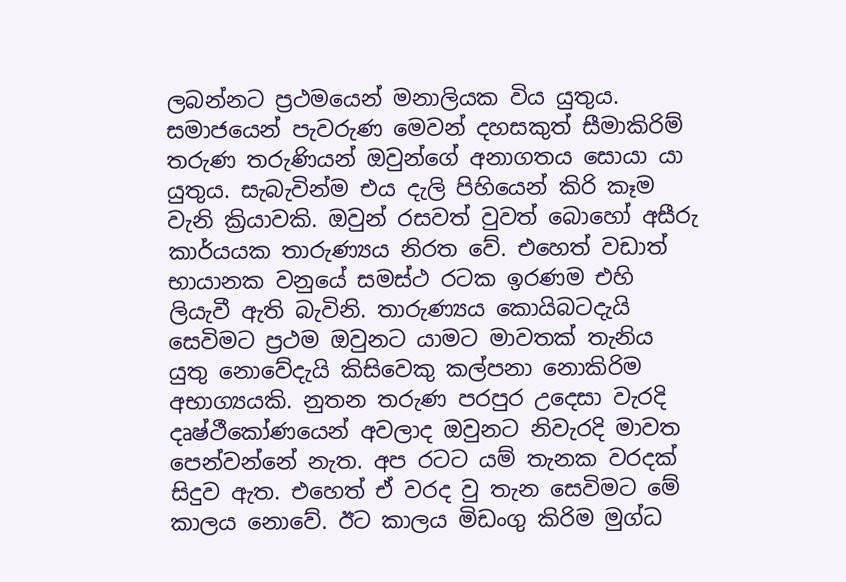ලබන්නට ප්‍රථමයෙන් මනාලියක විය යුතුය. සමාජයෙන් පැවරුණ මෙවන් දහසකුත් සීමාකිරිම් තරුණ තරුණියන් ඔවුන්ගේ අනාගතය සොයා යා යුතුය. සැබැවින්ම එය දැලි පිහියෙන් කිරි කෑම වැනි ක්‍රියාවකි. ඔවුන් රසවත් වුවත් බොහෝ අසීරු කාර්යයක තාරුණ්‍යය නිරත වේ. එහෙත් වඩාත් භායානක වනුයේ සමස්ථ රටක ඉරණම එහි ලියැවී ඇති බැවිනි. තාරුණ්‍යය කොයිබටදැයි සෙවිමට ප්‍රථම ඔවුනට යාමට මාවතක් තැනිය යුතු නොවේදැයි කිසිවෙකු කල්පනා නොකිරිම අභාග්‍යයකි. නුතන තරුණ පරපුර උදෙසා වැරදි දෘෂ්ථීකෝණයෙන් අවලාද ඔවුනට නිවැරදි මාවත පෙන්වන්නේ නැත. අප රටට යම් තැනක වරදක් සිදුව ඇත. එහෙත් ඒ වරද වු තැන සෙවිමට මේ කාලය නොවේ. ඊට කාලය මිඩංගු කිරිම මුග්ධ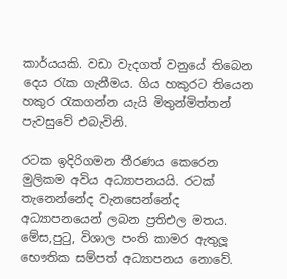කාර්යයකි. වඩා වැදගත් වනුයේ තිබෙන දෙය රැක ගැනීමය. ගිය හකුරට තියෙන හකුර රැකගන්න යැයි මිතුන්මිත්තන් පැවසුවේ එබැවිනි.

රටක ඉදිරිගමන තීරණය කෙරෙන මුලිකම අවිය අධ්‍යාපනයයි. රටක් තැනෙන්නේද වැනසෙන්නේද අධ්‍යාපනයෙන් ලබන ප්‍රතිඑල මතය. මේස,පුටු, විශාල පංති කාමර ඇතුලූ භෞතික සම්පත් අධ්‍යාපනය නොවේ.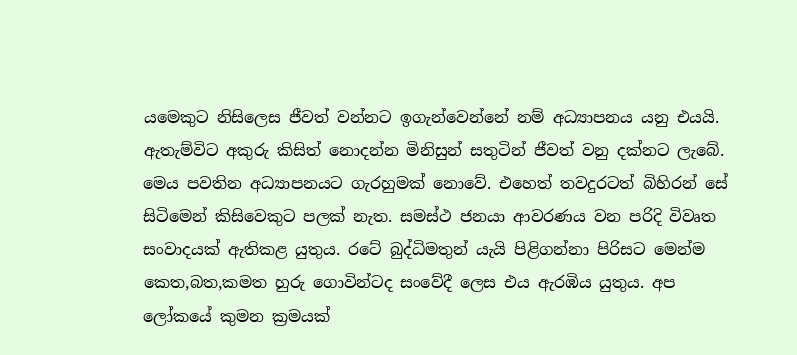යමෙකුට නිසිලෙස ජීවත් වන්නට ඉගැන්වෙන්නේ නම් අධ්‍යාපනය යනු එයයි. ඇතැම්විට අකුරු කිසිත් නොදන්න මිනිසුන් සතුටින් ජීවත් වනු දක්නට ලැබේ. මෙය පවතින අධ්‍යාපනයට ගැරහුමක් නොවේ. එහෙත් තවදුරටත් බිහිරන් සේ සිටිමෙන් කිසිවෙකුට පලක් නැත. සමස්ථ ජනයා ආවරණය වන පරිදි විවෘත සංවාදයක් ඇතිකළ යුතුය. රටේ බුද්ධිමතුන් යැයි පිළිගන්නා පිරිසට මෙන්ම කෙත,බත,කමත හුරු ගොවින්ටද සංවේදී ලෙස එය ඇරඹිය යුතුය. අප ලෝකයේ කුමන ක්‍රමයක්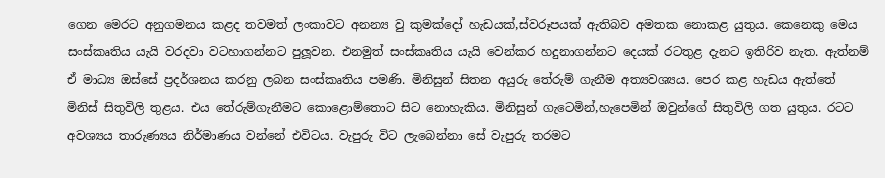ගෙන මෙරට අනුගමනය කළද තවමත් ලංකාවට අනන්‍ය වු කුමක්දෝ හැඩයක්,ස්වරූපයක් ඇතිබව අමතක නොකළ යුතුය. කෙනෙකු මෙය සංස්කෘතිය යැයි වරදවා වටහාගන්නට පුලූවන. එනමුත් සංස්කෘතිය යැයි වෙන්කර හදුනාගන්නට දෙයක් රටතුළ දැනට ඉතිරිව නැත. ඇත්නම් ඒ මාධ්‍ය ඔස්සේ ප්‍රදර්ශනය කරනු ලබන සංස්කෘතිය පමණි. මිනිසුන් සිතන අයුරු තේරුම් ගැනීම අත්‍යවශ්‍යය. පෙර කළ හැඩය ඇත්තේ මිනිස් සිතුවිලි තුළය. එය තේරුම්ගැනීමට කොළොම්තොට සිට නොහැකිය. මිනිසුන් ගැටෙමින්,හැපෙමින් ඔවුන්ගේ සිතුවිලි ගත යුතුය. රටට අවශ්‍යය තාරුණ්‍යය නිර්මාණය වන්නේ එවිටය. වැපුරු විට ලැබෙන්නා සේ වැපුරු තරමට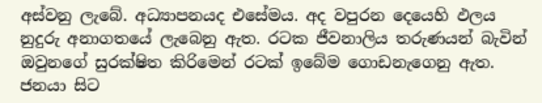අස්වනු ලැබේ. අධ්‍යාපනයද එසේමය. අද වපුරන දෙයෙහි ඵලය නුදුරු අනාගතයේ ලැබෙනු ඇත. රටක ජීවනාලිය තරුණයන් බැවින් ඔවුනගේ සුරක්ෂිත කිරිමෙන් රටක් ඉබේම ගොඩනැගෙනු ඇත. ජනයා සිට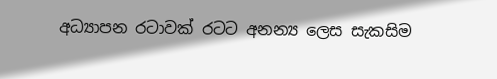අධ්‍යාපන රටාවක් රටට අනන්‍ය ලෙස සැකසිම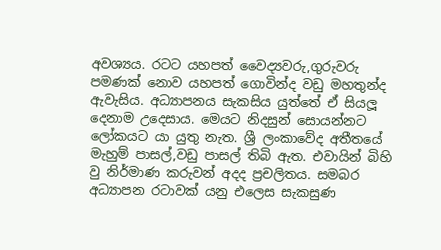අවශ්‍යය. රටට යහපත් වෛද්‍යවරු,ගුරුවරු පමණක් නොව යහපත් ගොවින්ද වඩු මහතුන්ද ඇවැසිය. අධ්‍යාපනය සැකසිය යුත්තේ ඒ සියලූ දෙනාම උදෙසාය. මෙයට නිදසුන් සොයන්නට ලෝකයට යා යුතු නැත. ශ්‍රී ලංකාවේද අතීතයේ මැහුම් පාසල්,වඩු පාසල් තිබි ඇත. එවායින් බිහි වු නිර්මාණ කරුවන් අදද ප්‍රචලිතය. සමබර අධ්‍යාපන රටාවක් යනු එලෙස සැකසුණ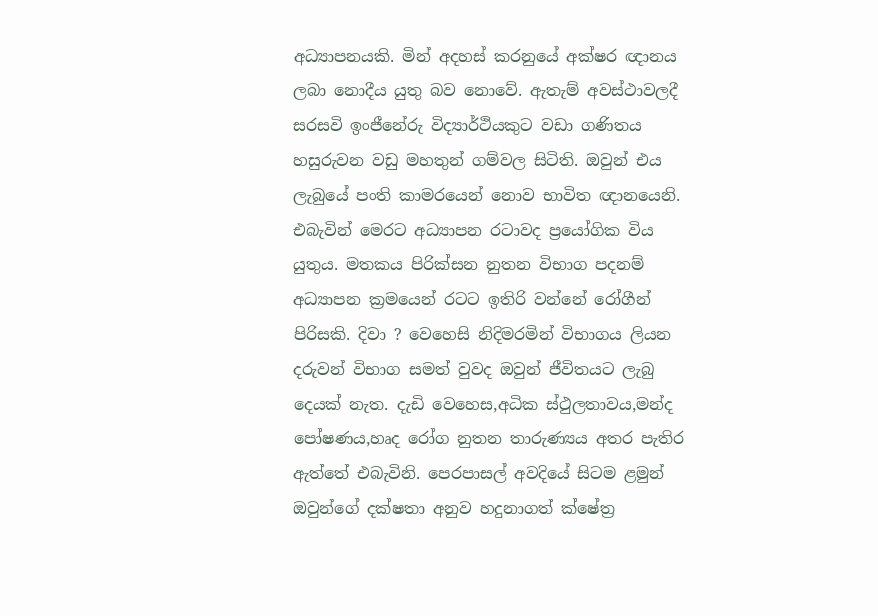අධ්‍යාපනයකි. මින් අදහස් කරනුයේ අක්ෂර ඥානය ලබා නොදීය යුතු බව නොවේ. ඇතැම් අවස්ථාවලදී සරසවි ඉංජීනේරු විද්‍යාර්ථියකුට වඩා ගණිතය හසුරුවන වඩු මහතුන් ගම්වල සිටිති. ඔවුන් එය ලැබුයේ පංති කාමරයෙන් නොව භාවිත ඥානයෙනි. එබැවින් මෙරට අධ්‍යාපන රටාවද ප්‍රයෝගික විය යුතුය. මතකය පිරික්සන නුතන විභාග පදනම් අධ්‍යාපන ක්‍රමයෙන් රටට ඉතිරි වන්නේ රෝගීන් පිරිසකි. දිවා ? වෙහෙසි නිදිමරමින් විභාගය ලියන දරුවන් විභාග සමත් වුවද ඔවුන් ජීවිතයට ලැබු දෙයක් නැත. දැඩි වෙහෙස,අධික ස්ථුලතාවය,මන්ද පෝෂණය,හෘද රෝග නුතන තාරුණ්‍යය අතර පැතිර ඇත්තේ එබැවිනි. පෙරපාසල් අවදියේ සිටම ළමුන් ඔවුන්ගේ දක්ෂතා අනුව හදුනාගත් ක්ෂේත්‍ර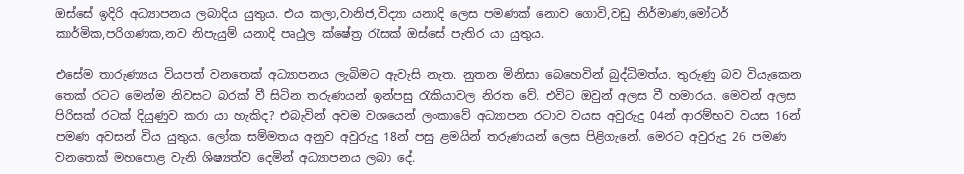ඔස්සේ ඉදිරි අධ්‍යාපනය ලබාදිය යුතුය. එය කලා,වානිජ,විද්‍යා යනාදි ලෙස පමණක් නොව ගොවි,වඩු නිර්මාණ,මෝටර් කාර්මික,පරිගණක,නව නිපැයුම් යනාදි පෘථුල ක්ෂේත්‍ර රැසක් ඔස්සේ පැතිර යා යුතුය.

එසේම තාරුණ්‍යය වියපත් වනතෙක් අධ්‍යාපනය ලැබිමට ඇවැසි නැත. නුතන මිනිසා බෙහෙවින් බුද්ධිමත්ය. තුරුණු බව වියැකෙන තෙක් රටට මෙන්ම නිවසට බරක් වී සිටින තරුණයන් ඉන්පසු රැකියාවල නිරත වේ. එවිට ඔවුන් අලස වී හමාරය. මෙවන් අලස පිරිසක් රටක් දියුණුව කරා යා හැකිද? එබැවින් අවම වශයෙන් ලංකාවේ අධ්‍යාපන රටාව වයස අවුරුදු 04න් ආරම්භව වයස 16න් පමණ අවසන් විය යුතුය. ලෝක සම්මතය අනුව අවුරුදු 18න් පසු ළමයින් තරුණයන් ලෙස පිළිගැනේ. මෙරට අවුරුදු 26 පමණ වනතෙක් මහපොළ වැනි ශිෂ්‍යත්ව දෙමින් අධ්‍යාපනය ලබා දේ.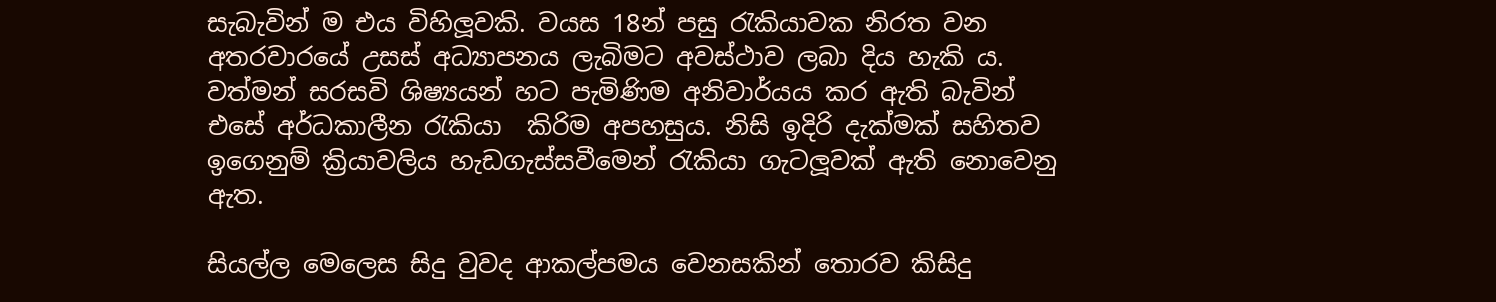සැබැවින් ම එය විහිලූවකි. වයස 18න් පසු රැකියාවක නිරත වන අතරවාරයේ උසස් අධ්‍යාපනය ලැබිමට අවස්ථාව ලබා දිය හැකි ය. වත්මන් සරසවි ශිෂ්‍යයන් හට පැමිණිම අනිවාර්යය කර ඇති බැවින් එසේ අර්ධකාලීන රැකියා  කිරිම අපහසුය. නිසි ඉදිරි දැක්මක් සහිතව ඉගෙනුම් ක්‍රියාවලිය හැඩගැස්සවීමෙන් රැකියා ගැටලූවක් ඇති නොවෙනු ඇත.

සියල්ල මෙලෙස සිදු වුවද ආකල්පමය වෙනසකින් තොරව කිසිදු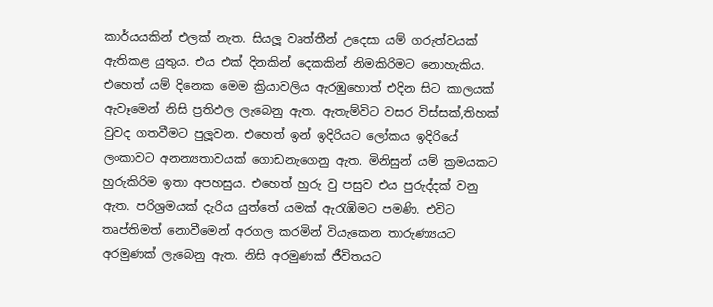කාර්යයකින් එලක් නැත. සියලූ වෘත්තීන් උදෙසා යම් ගරුත්වයක් ඇතිකළ යුතුය. එය එක් දිනකින් දෙකකින් නිමකිරිමට නොහැකිය. එහෙත් යම් දිනෙක මෙම ක්‍රියාවලිය ඇරඹුහොත් එදින සිට කාලයක් ඇවෑමෙන් නිසි ප්‍රතිඵල ලැබෙනු ඇත. ඇතැම්විට වසර විස්සක්,තිහක් වුවද ගතවීමට පුලූවන. එහෙත් ඉන් ඉදිරියට ලෝකය ඉදිරියේ ලංකාවට අනන්‍යතාවයක් ගොඩනැගෙනු ඇත. මිනිසුන් යම් ක්‍රමයකට හුරුකිරිම ඉතා අපහසුය. එහෙත් හුරු වු පසුව එය පුරුද්දක් වනු ඇත. පරිශ්‍රමයක් දැරිය යුත්තේ යමක් ඇරැඹිමට පමණි. එවිට තෘප්තිමත් නොවීමෙන් අරගල කරමින් වියැකෙන තාරුණ්‍යයට අරමුණක් ලැබෙනු ඇත. නිසි අරමුණක් ජීවිතයට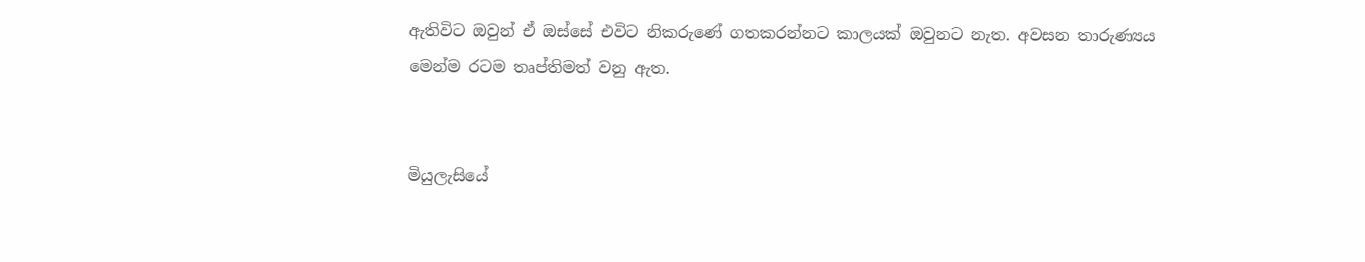ඇතිවිට ඔවුන් ඒ ඔස්සේ එවිට නිකරුණේ ගතකරන්නට කාලයක් ඔවුනට නැත. අවසන තාරුණ්‍යය මෙන්ම රටම තෘප්තිමත් වනු ඇත.


මියුලැසියේ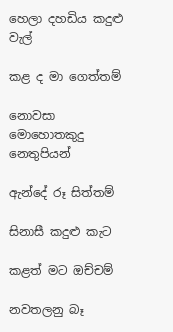හෙලා දහඩිය කදුළු වැල්

කළ ද මා ගෙත්තම්

නොවසා මොහොතකුදු නෙතුපියන්

ඇන්දේ රූ සිත්තම්

සිනාසී කදුළු කැට

කළත් මට ඔච්චම්

නවතලනු බෑ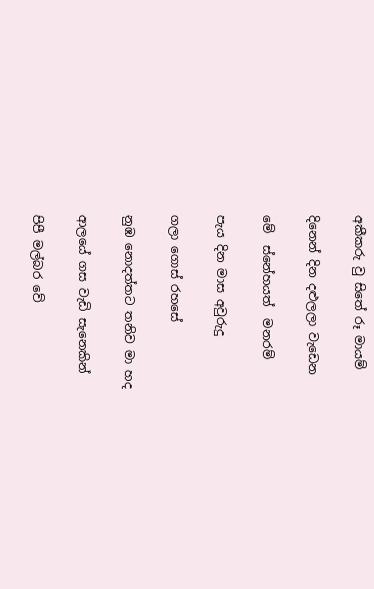අකීකරු වු සිතේ රූ මායම්

දිනෙන් දින දළුලලා වැඩෙන

මේ  ස්නේහයත්  මනරම්

පැය දින මාස අවුරුදු

ගලා ගොස් රහසේ

නුඹ නොදත්තට තනිව මා හද

ආලයේ ගස වැඩි සැනෙකින්

පිපී මල්බර වේ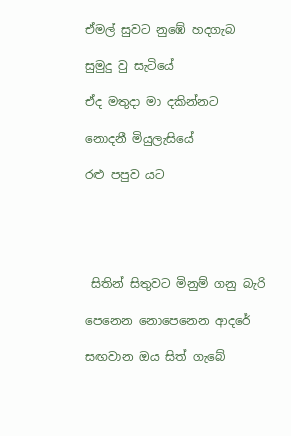ඒමල් සුවට නුඹේ හදගැබ

සුමුදු වු සැටියේ

ඒද මතුදා මා දකින්නට

නොදනී මියුලැසියේ

රළු පපුව යට





 සිතින් සිතුවට මිනුම් ගනු බැරි

පෙනෙන නොපෙනෙන ආදරේ

සඟවාන ඔය සිත් ගැබේ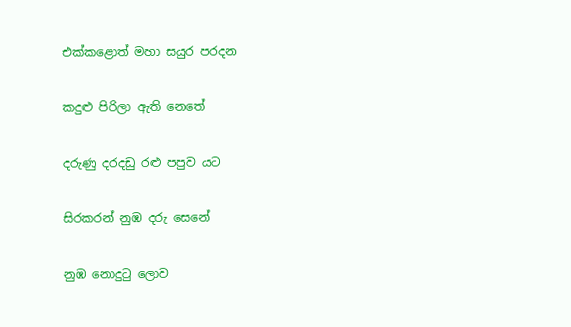එක්කළොත් මහා සයුර පරදන

කදුළු පිරිලා ඇති නෙතේ

දරුණු දරදඩු රළු පපුව යට

සිරකරන් නුඹ දරු සෙනේ

නුඹ නොදුටු ලොව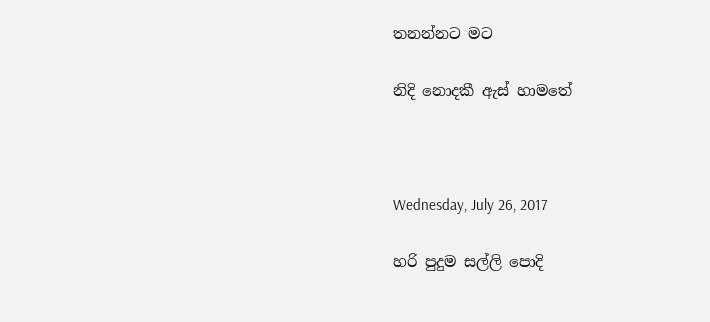තනන්නට මට

නිදි නොදකී ඇස් හාමතේ



Wednesday, July 26, 2017

හරි පුදුම සල්ලි පොදි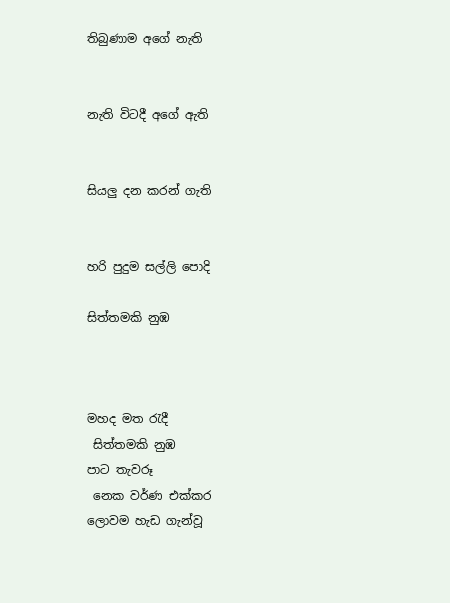තිබුණාම අගේ නැති


නැති විටදී අගේ ඇති


සියලු දන කරන් ගැති


හරි පුදුම සල්ලි පොදි

සිත්තමකි නුඹ



මහද මත රැදී
 සිත්තමකි නුඹ
පාට තැවරූ
 නෙක වර්ණ එක්කර
ලොවම හැඩ ගැන්වූ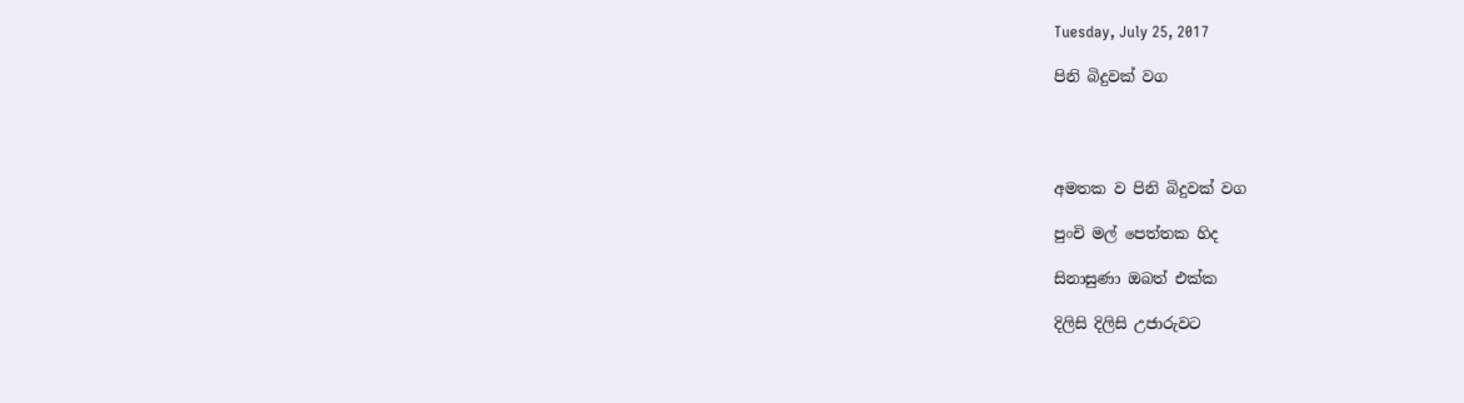Tuesday, July 25, 2017

පිනි බිදුවක් වග




අමතක ව පිනි බිදුවක් වග

පුංචි මල් පෙත්තක හිද

සිනාසුණා ඔබත් එක්ක

දිලිසි දිලිසි උජාරුවට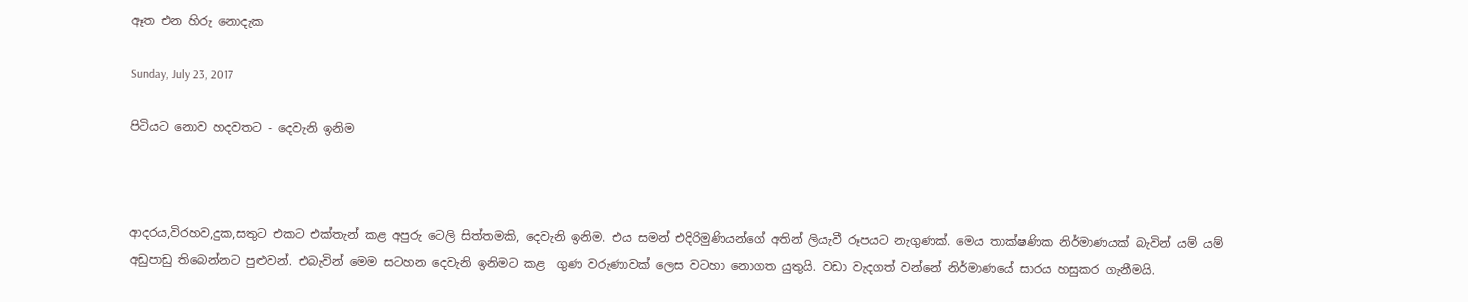ඈත එන හිරු නොදැක

Sunday, July 23, 2017

පිටියට නොව හදවතට - දෙවැනි ඉනිම



ආදරය,විරහව,දුක,සතුට එකට එක්තැන් කළ අපුරු ටෙලි සිත්තමකි, දෙවැනි ඉනිම. එය සමන් එදිරිමුණියන්ගේ අතින් ලියැවී රූපයට නැගුණක්. මෙය තාක්ෂණික නිර්මාණයක් බැවින් යම් යම් අඩුපාඩු තිබෙන්නට පුළුවන්. එබැවින් මෙම සටහන දෙවැනි ඉනිමට කළ  ගුණ වරුණාවක් ලෙස වටහා නොගත යුතුයි. වඩා වැදගත් වන්නේ නිර්මාණයේ සාරය හසුකර ගැනීමයි.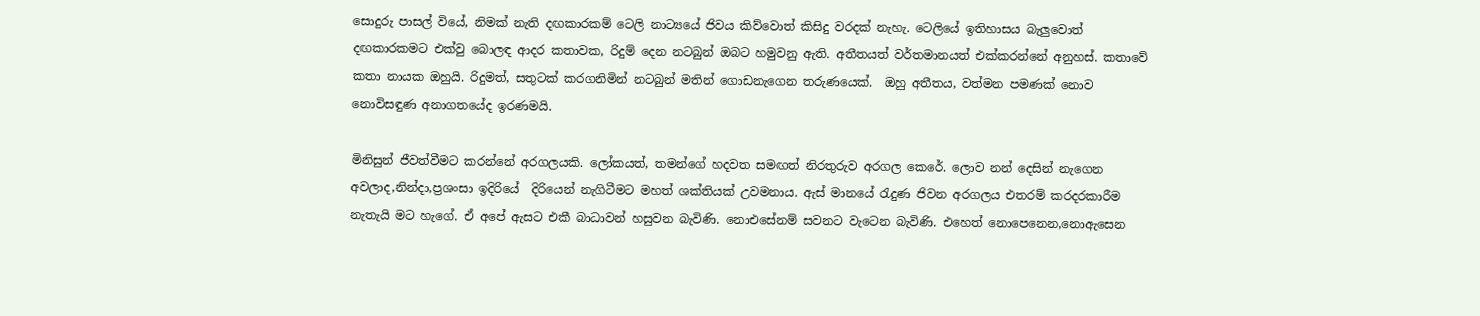සොදුරු පාසල් වියේ, නිමක් නැති දඟකාරකම් ටෙලි නාට්‍යයේ ජිවය කිව්වොත් කිසිදු වරදක් නැහැ. ටෙලියේ ඉතිහාසය බැලුවොත් දඟකාරකමට එක්වු බොලඳ ආදර කතාවක, රිදුම් දෙන නටබුන් ඔබට හමුවනු ඇති. අතීතයත් වර්තමානයත් එක්කරන්නේ අනුහස්. කතාවේ කතා නායක ඔහුයි. රිදුමත්, සතුටක් කරගනිමින් නටබුන් මතින් ගොඩනැගෙන තරුණයෙක්.  ඔහු අතීතය, වත්මන පමණක් නොව නොවිසඳුණ අනාගතයේද ඉරණමයි.

මිනිසුන් ජීවත්වීමට කරන්නේ අරගලයකි. ලෝකයත්, තමන්ගේ හදවත සමඟත් නිරතුරුව අරගල කෙරේ. ලොව නන් දෙසින් නැගෙන අවලාද,නින්දා,ප්‍රශංසා ඉදිරියේ  දිරියෙන් නැගිටීමට මහත් ශක්තියක් උවමනාය. ඇස් මානයේ රැදුණ ජිවන අරගලය එතරම් කරදරකාරීම නැතැයි මට හැගේ. ඒ අපේ ඇසට එකී බාධාවන් හසුවන බැවිණි. නොඑසේනම් සවනට වැටෙන බැවිණි. එහෙත් නොපෙනෙන,නොඇසෙන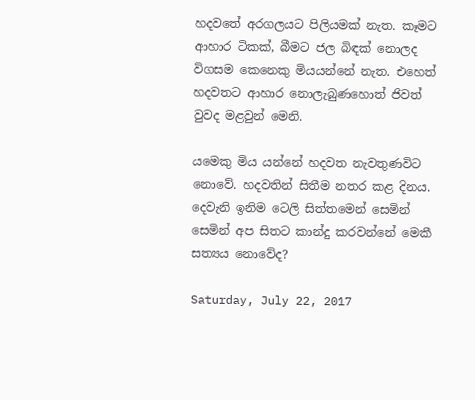හදවතේ අරගලයට පිලියමක් නැත. කෑමට ආහාර ටිකක්, බීමට ජල බිඳක් නොලද විගසම කෙනෙකු මියයන්නේ නැත. එහෙත් හදවතට ආහාර නොලැබුණහොත් ජිවත් වුවද මළවුන් මෙනි.

යමෙකු මිය යන්නේ හදවත නැවතුණවිට නොවේ. හදවතින් සිතීම නතර කළ දිනය.  දෙවැනි ඉනිම ටෙලි සිත්තමෙන් සෙමින් සෙමින් අප සිතට කාන්දු කරවන්නේ මෙකී සත්‍යය නොවේද?

Saturday, July 22, 2017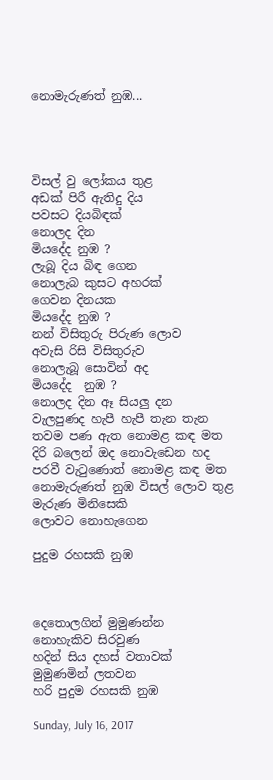නොමැරුණත් නුඹ...




විසල් වු ලෝකය තුළ
අඩක් පිරී ඇතිදු දිය
පවසට දියබිඳක්
නොලද දින
මියදේද නුඹ ?
ලැබූ දිය බිඳ ගෙන
නොලැබ කුසට අහරක්
ගෙවන දිනයක
මියදේද නුඹ ?
නන් විසිතුරු පිරුණ ලොව
අවැසි රිසි විසිතුරුව
නොලැබූ සොවින් අද
මියදේද  නුඹ ?
නොලද දින ඈ සියලු දන
වැලපුණද හැපී හැපී තැන තැන
තවම පණ ඇත නොමළ කඳ මත
දිරි බලෙන් ඔද නොවැඩෙන හද
පරවී වැටුණොත් නොමළ කඳ මත
නොමැරුණත් නුඹ විසල් ලොව තුළ
මැරුණ මිනිසෙකි
ලොවට නොහැගෙන

පුදුම රහසකි නුඹ



දෙතොලගින් මුමුණන්න
නොහැකිව සිරවුණ
හදින් සිය දහස් වතාවක්
මුමුණමින් ලතවන
හරි පුදුම රහසකි නුඹ

Sunday, July 16, 2017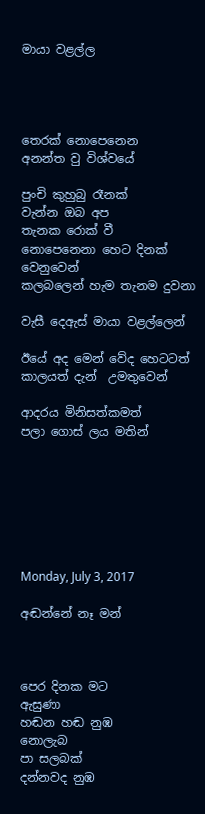මායා වළල්ල




තෙරක් නොපෙනෙන
අනන්ත වු විශ්වයේ

පුංචි කුහුබු රෑනක්
වැන්න ඔබ අප
තැනක රොක් වී
නොපෙනෙනා හෙට දිනක් වෙනුවෙන්
කලබලෙන් හැම තැනම දුවනා

වැසී දෙඇස් මායා වළල්ලෙන්

ඊයේ අද මෙන් වේද හෙටටත්
කාලයත් දැන්  උමතුවෙන්

ආදරය මිනිසත්කමත්
පලා ගොස් ලය මතින්







Monday, July 3, 2017

අඬන්නේ නෑ මන්



පෙර දිනක මට
ඇසුණා
හඬන හඬ නුඹ
නොලැබ
පා සලබක්
දන්නවද නුඹ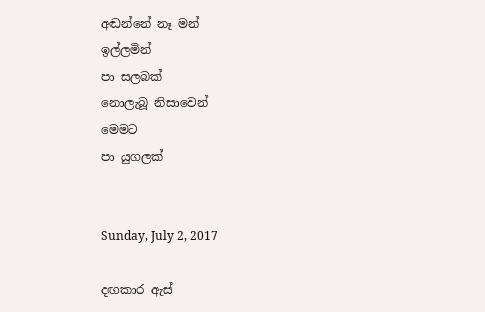අඬන්නේ නෑ මන්
ඉල්ලමින්
පා සලබක්
නොලැබූ නිසාවෙන්
මෙමට
පා යුගලක්


Sunday, July 2, 2017

දඟකාර ඇස්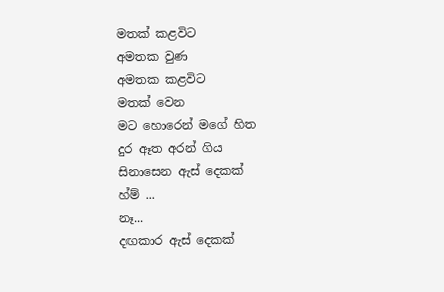මතක් කළවිට
අමතක වුණ
අමතක කළවිට
මතක් වෙන
මට හොරෙන් මගේ හිත
දුර ඈත අරන් ගිය
සිනාසෙන ඇස් දෙකක්
හ්ම් ...
නෑ...
දඟකාර ඇස් දෙකක්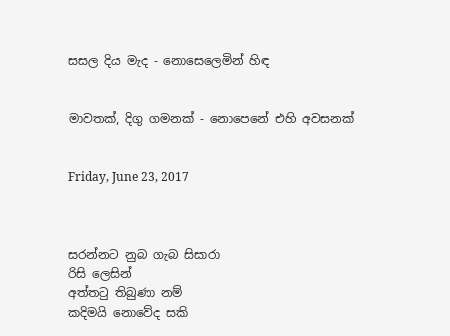සසල දිය මැද - නොසෙලෙමින් හිඳ


මාවතක්, දිගු ගමනක් - නොපෙනේ එහි අවසනක්


Friday, June 23, 2017



සරන්නට නුබ ගැබ සිසාරා
රිසි ලෙසින්
අත්තටු තිබුණා නම්
කදිමයි නොවේද සකි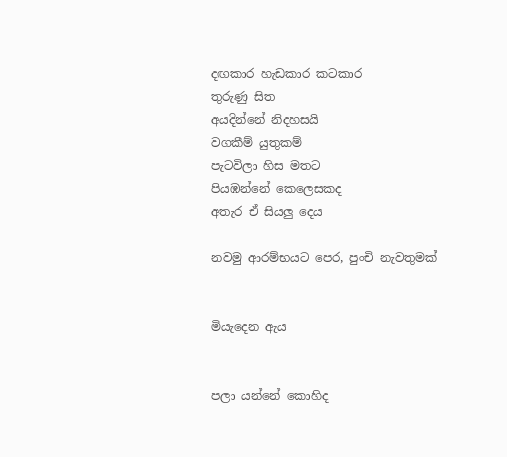දඟකාර හැඩකාර කටකාර
තුරුණු සිත
අයදින්නේ නිදහසයි
වගකීම් යුතුකම්
පැටවිලා හිස මතට
පියඹන්නේ කෙලෙසකද
අතැර ඒ සියලු දෙය

නවමු ආරම්භයට පෙර, පුංචි නැවතුමක්


මියැදෙන ඇය


පලා යන්නේ කොහිද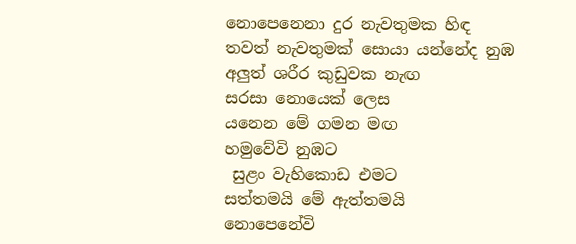නොපෙනෙනා දුර නැවතුමක හිඳ
තවත් නැවතුමක් සොයා යන්නේද නුඹ
අලුත් ශරීර කුඩුවක නැඟ
සරසා නොයෙක් ලෙස
යනෙන මේ ගමන මඟ
හමුවේවි නුඹට
 සුළං වැහිකොඩ එමට
සත්තමයි මේ ඇත්තමයි
නොපෙනේවි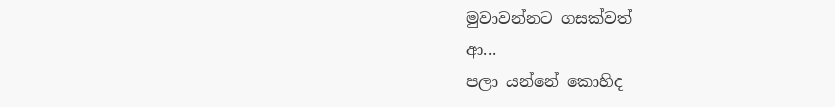මුවාවන්නට ගසක්වත්
ආ...
පලා යන්නේ කොහිද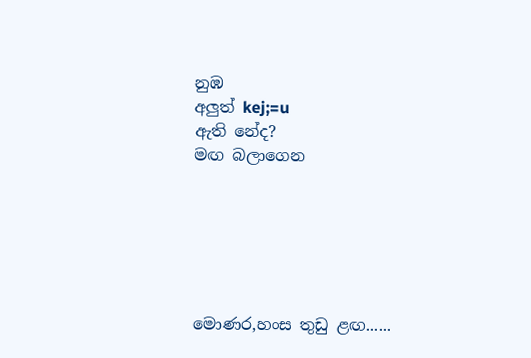නුඹ
අලුත් kej;=u
ඇති නේද?
මඟ බලාගෙන






මොණර,හංස තුඩු ළඟ......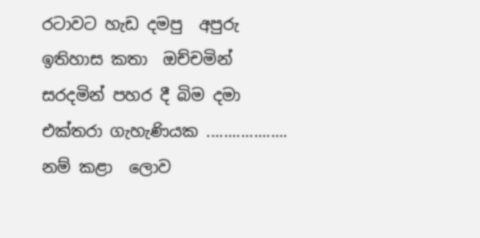රටාවට හැඩ දමපු  අපුරු ඉතිහාස කතා  ඔච්චමින් සරදමින් පහර දී බිම දමා එක්තරා ගැහැණියක ................... නම් කළා  ලොව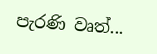පැරණි වෘත්...